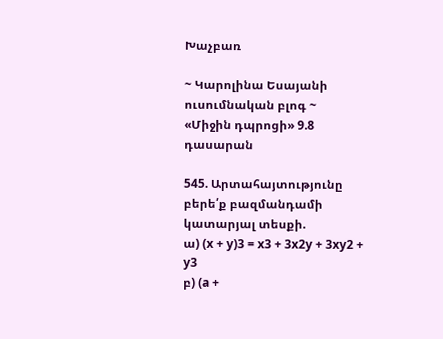Խաչբառ

~ Կարոլինա Եսայանի ուսումնական բլոգ ~
«Միջին դպրոցի» 9.8 դասարան

545. Արտահայտությունը բերե՛ք բազմանդամի կատարյալ տեսքի.
ա) (x + y)3 = x3 + 3x2y + 3xy2 + y3
բ) (a +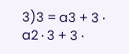3)3 = a3 + 3 ‧ a2 ‧ 3 + 3 ‧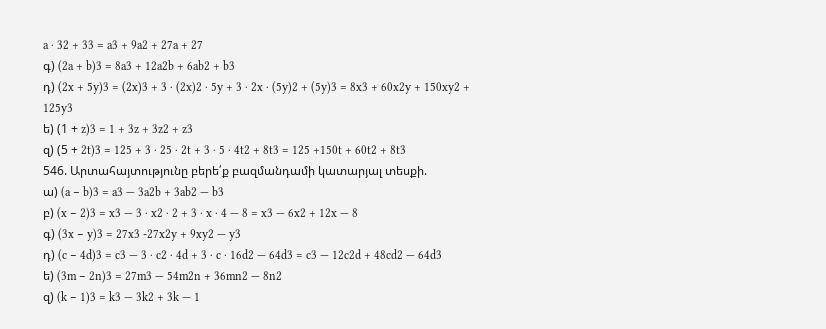a ‧ 32 + 33 = a3 + 9a2 + 27a + 27
գ) (2a + b)3 = 8a3 + 12a2b + 6ab2 + b3
դ) (2x + 5y)3 = (2x)3 + 3 ‧ (2x)2 ‧ 5y + 3 ‧ 2x ‧ (5y)2 + (5y)3 = 8x3 + 60x2y + 150xy2 + 125y3
ե) (1 + z)3 = 1 + 3z + 3z2 + z3
զ) (5 + 2t)3 = 125 + 3 ‧ 25 ‧ 2t + 3 ‧ 5 ‧ 4t2 + 8t3 = 125 +150t + 60t2 + 8t3
546. Արտահայտությունը բերե՛ք բազմանդամի կատարյալ տեսքի.
ա) (a − b)3 = a3 — 3a2b + 3ab2 — b3
բ) (x − 2)3 = x3 — 3 ‧ x2 ‧ 2 + 3 ‧ x ‧ 4 — 8 = x3 — 6x2 + 12x — 8
գ) (3x − y)3 = 27x3 -27x2y + 9xy2 — y3
դ) (c − 4d)3 = c3 — 3 ‧ c2 ‧ 4d + 3 ‧ c ‧ 16d2 — 64d3 = c3 — 12c2d + 48cd2 — 64d3
ե) (3m − 2n)3 = 27m3 — 54m2n + 36mn2 — 8n2
զ) (k − 1)3 = k3 — 3k2 + 3k — 1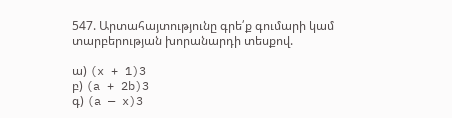547. Արտահայտությունը գրե՛ք գումարի կամ տարբերության խորանարդի տեսքով.

ա) (x + 1)3
բ) (a + 2b)3
գ) (a — x)3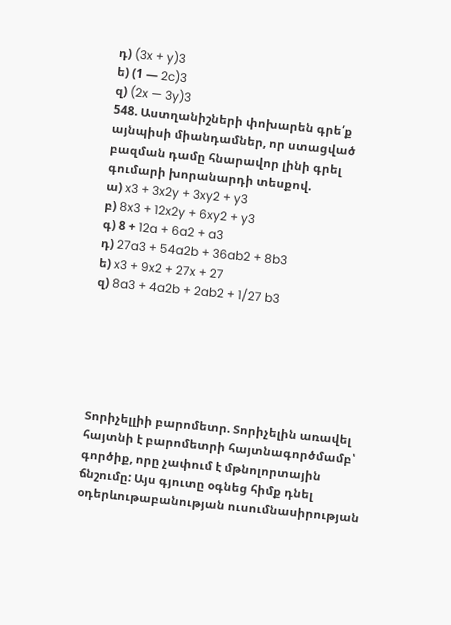դ) (3x + y)3
ե) (1 — 2c)3
զ) (2x — 3y)3
548. Աստղանիշների փոխարեն գրե՛ք այնպիսի միանդամներ, որ ստացված բազման դամը հնարավոր լինի գրել գումարի խորանարդի տեսքով.
ա) x3 + 3x2y + 3xy2 + y3
բ) 8x3 + 12x2y + 6xy2 + y3
գ) 8 + 12a + 6a2 + a3
դ) 27a3 + 54a2b + 36ab2 + 8b3
ե) x3 + 9x2 + 27x + 27
զ) 8a3 + 4a2b + 2ab2 + 1/27 b3






Տորիչելլիի բարոմետր. Տորիչելին առավել հայտնի է բարոմետրի հայտնագործմամբ՝ գործիք, որը չափում է մթնոլորտային ճնշումը: Այս գյուտը օգնեց հիմք դնել օդերևութաբանության ուսումնասիրության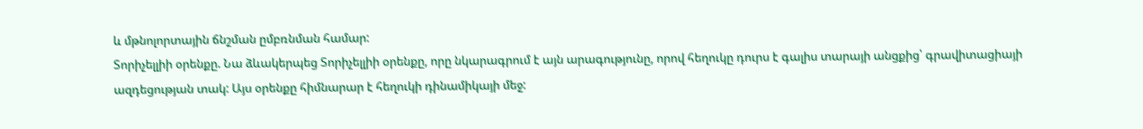և մթնոլորտային ճնշման ըմբռնման համար:
Տորիչելլիի օրենքը. Նա ձևակերպեց Տորիչելլիի օրենքը, որը նկարագրում է այն արագությունը, որով հեղուկը դուրս է գալիս տարայի անցքից՝ գրավիտացիայի ազդեցության տակ: Այս օրենքը հիմնարար է հեղուկի դինամիկայի մեջ: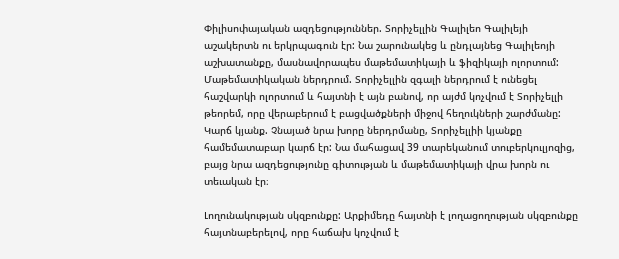Փիլիսոփայական ազդեցություններ. Տորիչելլին Գալիլեո Գալիլեյի աշակերտն ու երկրպագուն էր: Նա շարունակեց և ընդլայնեց Գալիլեոյի աշխատանքը, մասնավորապես մաթեմատիկայի և ֆիզիկայի ոլորտում:
Մաթեմատիկական ներդրում. Տորիչելլին զգալի ներդրում է ունեցել հաշվարկի ոլորտում և հայտնի է այն բանով, որ այժմ կոչվում է Տորիչելլի թեորեմ, որը վերաբերում է բացվածքների միջով հեղուկների շարժմանը:
Կարճ կյանք. Չնայած նրա խորը ներդրմանը, Տորիչելլիի կյանքը համեմատաբար կարճ էր: Նա մահացավ 39 տարեկանում տուբերկուլյոզից, բայց նրա ազդեցությունը գիտության և մաթեմատիկայի վրա խորն ու տեւական էր։

Լողունակության սկզբունքը: Արքիմեդը հայտնի է լողացողության սկզբունքը հայտնաբերելով, որը հաճախ կոչվում է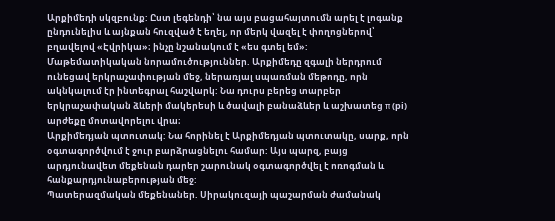Արքիմեդի սկզբունք: Ըստ լեգենդի՝ նա այս բացահայտումն արել է լոգանք ընդունելիս և այնքան հուզված է եղել, որ մերկ վազել է փողոցներով՝ բղավելով «Էվրիկա»։ ինչը նշանակում է «ես գտել եմ»:
Մաթեմատիկական նորամուծություններ. Արքիմեդը զգալի ներդրում ունեցավ երկրաչափության մեջ, ներառյալ սպառման մեթոդը, որն ակնկալում էր ինտեգրալ հաշվարկ: Նա դուրս բերեց տարբեր երկրաչափական ձևերի մակերեսի և ծավալի բանաձևեր և աշխատեց π (pi) արժեքը մոտավորելու վրա։
Արքիմեդյան պտուտակ: Նա հորինել է Արքիմեդյան պտուտակը, սարք, որն օգտագործվում է ջուր բարձրացնելու համար: Այս պարզ, բայց արդյունավետ մեքենան դարեր շարունակ օգտագործվել է ոռոգման և հանքարդյունաբերության մեջ:
Պատերազմական մեքենաներ. Սիրակուզայի պաշարման ժամանակ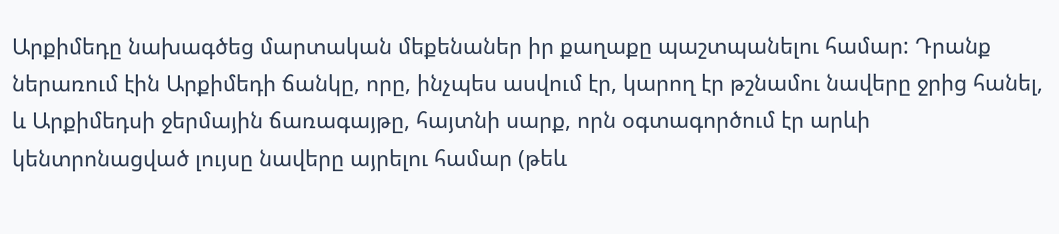Արքիմեդը նախագծեց մարտական մեքենաներ իր քաղաքը պաշտպանելու համար: Դրանք ներառում էին Արքիմեդի ճանկը, որը, ինչպես ասվում էր, կարող էր թշնամու նավերը ջրից հանել, և Արքիմեդսի ջերմային ճառագայթը, հայտնի սարք, որն օգտագործում էր արևի կենտրոնացված լույսը նավերը այրելու համար (թեև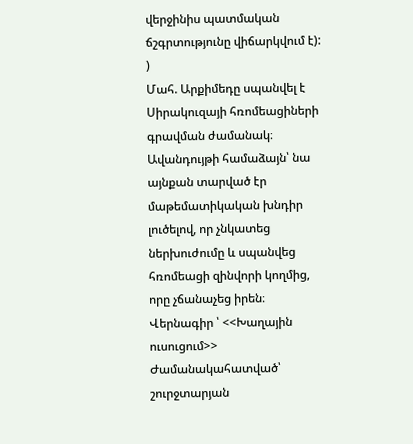վերջինիս պատմական ճշգրտությունը վիճարկվում է): )
Մահ. Արքիմեդը սպանվել է Սիրակուզայի հռոմեացիների գրավման ժամանակ։ Ավանդույթի համաձայն՝ նա այնքան տարված էր մաթեմատիկական խնդիր լուծելով, որ չնկատեց ներխուժումը և սպանվեց հռոմեացի զինվորի կողմից, որը չճանաչեց իրեն։
Վերնագիր ՝ <<Խաղային ուսուցում>>
Ժամանակահատված՝ շուրջտարյան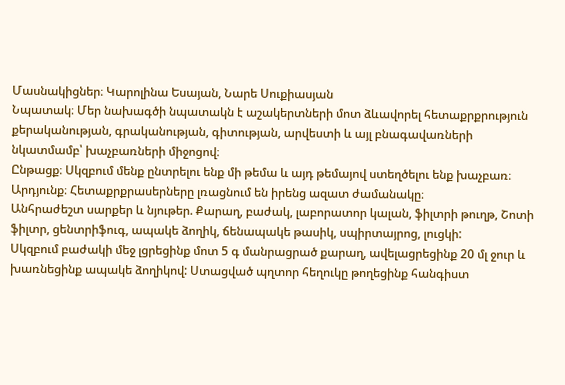Մասնակիցներ։ Կարոլինա Եսայան, Նարե Սուքիասյան
Նպատակ։ Մեր նախագծի նպատակն է աշակերտների մոտ ձևավորել հետաքրքրություն քերականության, գրականության, գիտության, արվեստի և այլ բնագավառների նկատմամբ՝ խաչբառների միջոցով։
Ընթացք։ Սկզբում մենք ընտրելու ենք մի թեմա և այդ թեմայով ստեղծելու ենք խաչբառ։
Արդյունք։ Հետաքրքրասերները լռացնում են իրենց ազատ ժամանակը։
Անհրաժեշտ սարքեր և նյութեր. Քարաղ, բաժակ, լաբորատոր կալան, ֆիլտրի թուղթ, Շոտի ֆիլտր, ցենտրիֆուգ, ապակե ձողիկ, ճենապակե թասիկ, սպիրտայրոց, լուցկի:
Սկզբում բաժակի մեջ լցրեցինք մոտ 5 գ մանրացրած քարաղ, ավելացրեցինք 20 մլ ջուր և խառնեցինք ապակե ձողիկով: Ստացված պղտոր հեղուկը թողեցինք հանգիստ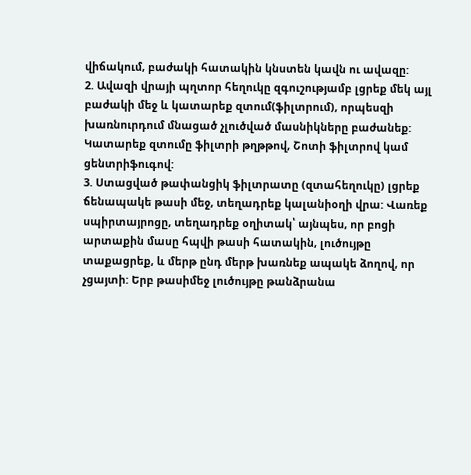վիճակում, բաժակի հատակին կնստեն կավն ու ավազը:
2. Ավազի վրայի պղտոր հեղուկը զգուշությամբ լցրեք մեկ այլ բաժակի մեջ և կատարեք զտում(ֆիլտրում), որպեսզի խառնուրդում մնացած չլուծված մասնիկները բաժանեք: Կատարեք զտումը ֆիլտրի թղթթով, Շոտի ֆիլտրով կամ ցենտրիֆուգով:
3. Ստացված թափանցիկ ֆիլտրատը (զտահեղուկը) լցրեք ճենապակե թասի մեջ, տեղադրեք կալանիօղի վրա: Վառեք սպիրտայրոցը, տեղադրեք օղիտակ՝ այնպես, որ բոցի արտաքին մասը հպվի թասի հատակին, լուծույթը տաքացրեք, և մերթ ընդ մերթ խառնեք ապակե ձողով, որ չցայտի: Երբ թասիմեջ լուծույթը թանձրանա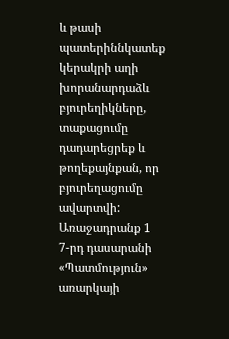և թասի պատերիննկատեք կերակրի աղի խորանարդաձև բյուրեղիկները, տաքացումը դադարեցրեք և թողեքայնքան, որ բյուրեղացումը ավարտվի:
Առաջադրանք 1
7-րդ դասարանի «Պատմություն» առարկայի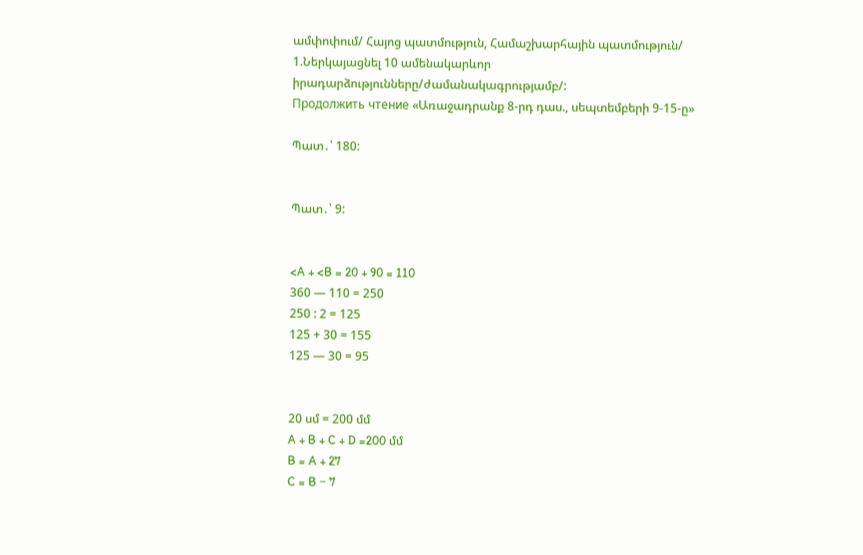ամփոփում/ Հայոց պատմություն, Համաշխարհային պատմություն/
1.Ներկայացնել 10 ամենակարևոր իրադարձությունները/ժամանակագրությամբ/:
Продолжить чтение «Առաջադրանք 8-րդ դաս., սեպտեմբերի 9-15-ը»

Պատ․՝ 180:


Պատ․՝ 9:


<A + <B = 20 + 90 = 110
360 — 110 = 250
250 : 2 = 125
125 + 30 = 155
125 — 30 = 95


20 սմ = 200 մմ
A + B + C + D =200 մմ
B = A + 27
C = B − 7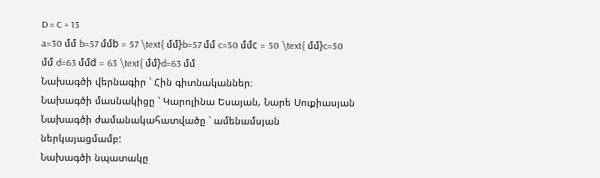D = C + 13
a=30 մմ b=57 մմb = 57 \text{ մմ}b=57 մմ c=50 մմc = 50 \text{ մմ}c=50 մմ d=63 մմd = 63 \text{ մմ}d=63 մմ
Նախագծի վերնագիր ՝ Հին գիտնականներ։
Նախագծի մասնակիցը ՝ Կարոլինա Եսայան, Նարե Սուքիասյան
Նախագծի ժամանակահատվածը ՝ ամենամսյան ներկայացմամբ:
Նախագծի նպատակը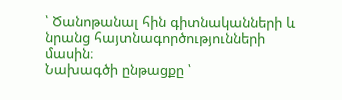՝ Ծանոթանալ հին գիտնականների և նրանց հայտնագործությունների մասին։
Նախագծի ընթացքը ՝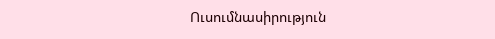Ուսումնասիրություն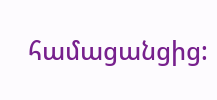համացանցից: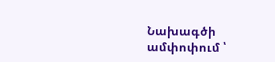Նախագծի ամփոփում ՝